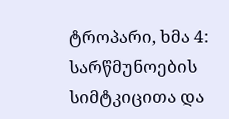ტროპარი, ხმა 4: სარწმუნოების სიმტკიცითა და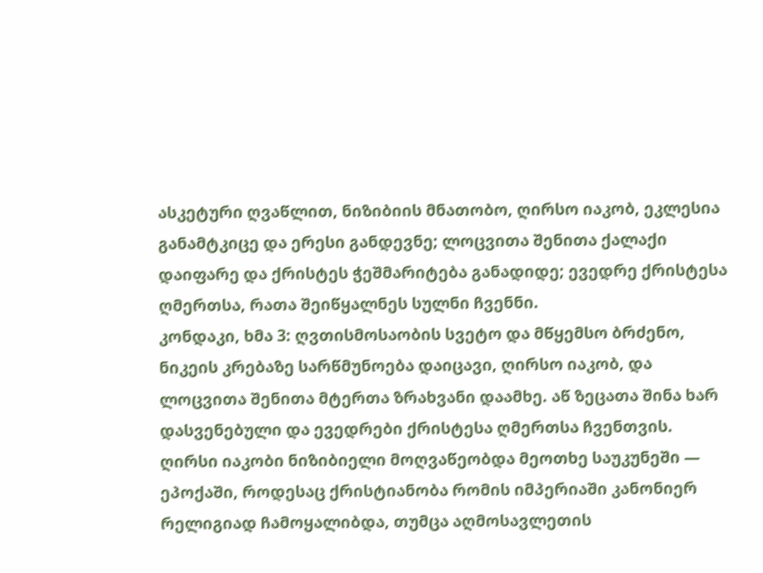ასკეტური ღვაწლით, ნიზიბიის მნათობო, ღირსო იაკობ, ეკლესია განამტკიცე და ერესი განდევნე; ლოცვითა შენითა ქალაქი დაიფარე და ქრისტეს ჭეშმარიტება განადიდე; ევედრე ქრისტესა ღმერთსა, რათა შეიწყალნეს სულნი ჩვენნი.
კონდაკი, ხმა 3: ღვთისმოსაობის სვეტო და მწყემსო ბრძენო, ნიკეის კრებაზე სარწმუნოება დაიცავი, ღირსო იაკობ, და ლოცვითა შენითა მტერთა ზრახვანი დაამხე. აწ ზეცათა შინა ხარ დასვენებული და ევედრები ქრისტესა ღმერთსა ჩვენთვის.
ღირსი იაკობი ნიზიბიელი მოღვაწეობდა მეოთხე საუკუნეში — ეპოქაში, როდესაც ქრისტიანობა რომის იმპერიაში კანონიერ რელიგიად ჩამოყალიბდა, თუმცა აღმოსავლეთის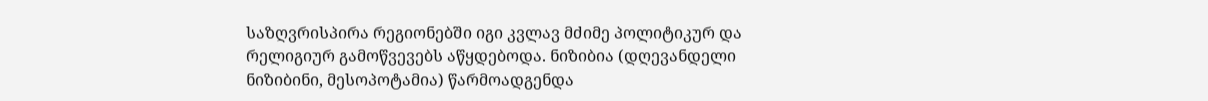საზღვრისპირა რეგიონებში იგი კვლავ მძიმე პოლიტიკურ და რელიგიურ გამოწვევებს აწყდებოდა. ნიზიბია (დღევანდელი ნიზიბინი, მესოპოტამია) წარმოადგენდა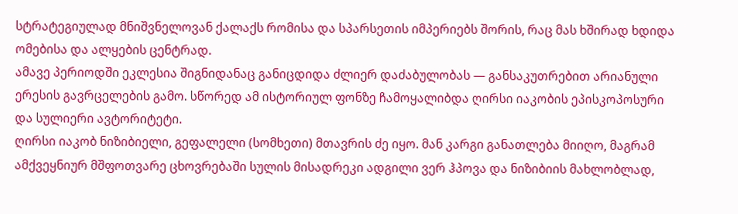სტრატეგიულად მნიშვნელოვან ქალაქს რომისა და სპარსეთის იმპერიებს შორის, რაც მას ხშირად ხდიდა ომებისა და ალყების ცენტრად.
ამავე პერიოდში ეკლესია შიგნიდანაც განიცდიდა ძლიერ დაძაბულობას — განსაკუთრებით არიანული ერესის გავრცელების გამო. სწორედ ამ ისტორიულ ფონზე ჩამოყალიბდა ღირსი იაკობის ეპისკოპოსური და სულიერი ავტორიტეტი.
ღირსი იაკობ ნიზიბიელი, გეფალელი (სომხეთი) მთავრის ძე იყო. მან კარგი განათლება მიიღო, მაგრამ ამქვეყნიურ მშფოთვარე ცხოვრებაში სულის მისადრეკი ადგილი ვერ ჰპოვა და ნიზიბიის მახლობლად,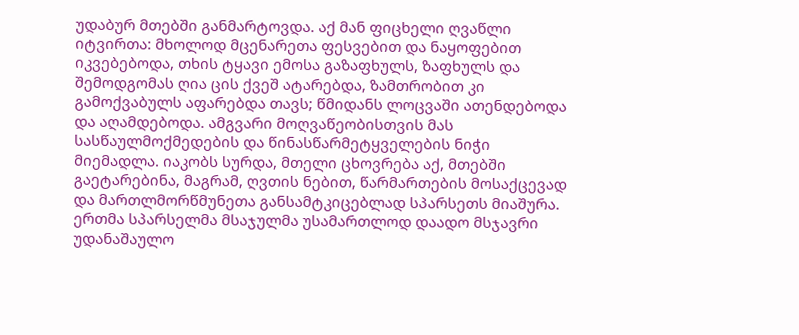უდაბურ მთებში განმარტოვდა. აქ მან ფიცხელი ღვაწლი იტვირთა: მხოლოდ მცენარეთა ფესვებით და ნაყოფებით იკვებებოდა, თხის ტყავი ემოსა გაზაფხულს, ზაფხულს და შემოდგომას ღია ცის ქვეშ ატარებდა, ზამთრობით კი გამოქვაბულს აფარებდა თავს; წმიდანს ლოცვაში ათენდებოდა და აღამდებოდა. ამგვარი მოღვაწეობისთვის მას სასწაულმოქმედების და წინასწარმეტყველების ნიჭი მიემადლა. იაკობს სურდა, მთელი ცხოვრება აქ, მთებში გაეტარებინა, მაგრამ, ღვთის ნებით, წარმართების მოსაქცევად და მართლმორწმუნეთა განსამტკიცებლად სპარსეთს მიაშურა. ერთმა სპარსელმა მსაჯულმა უსამართლოდ დაადო მსჯავრი უდანაშაულო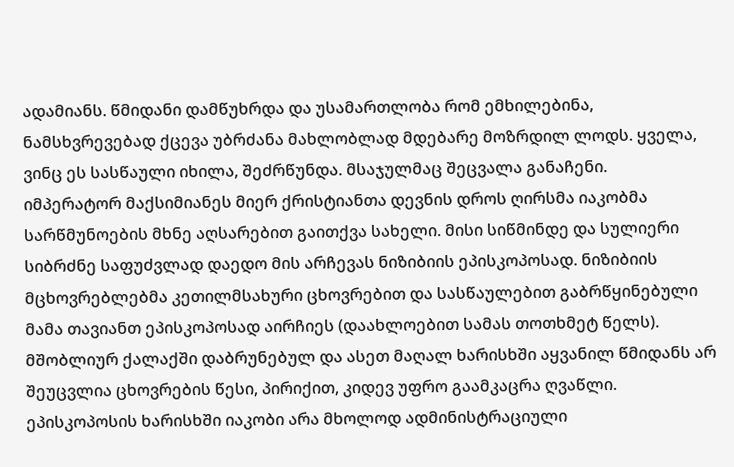ადამიანს. წმიდანი დამწუხრდა და უსამართლობა რომ ემხილებინა, ნამსხვრევებად ქცევა უბრძანა მახლობლად მდებარე მოზრდილ ლოდს. ყველა, ვინც ეს სასწაული იხილა, შეძრწუნდა. მსაჯულმაც შეცვალა განაჩენი.
იმპერატორ მაქსიმიანეს მიერ ქრისტიანთა დევნის დროს ღირსმა იაკობმა სარწმუნოების მხნე აღსარებით გაითქვა სახელი. მისი სიწმინდე და სულიერი სიბრძნე საფუძვლად დაედო მის არჩევას ნიზიბიის ეპისკოპოსად. ნიზიბიის მცხოვრებლებმა კეთილმსახური ცხოვრებით და სასწაულებით გაბრწყინებული მამა თავიანთ ეპისკოპოსად აირჩიეს (დაახლოებით სამას თოთხმეტ წელს). მშობლიურ ქალაქში დაბრუნებულ და ასეთ მაღალ ხარისხში აყვანილ წმიდანს არ შეუცვლია ცხოვრების წესი, პირიქით, კიდევ უფრო გაამკაცრა ღვაწლი. ეპისკოპოსის ხარისხში იაკობი არა მხოლოდ ადმინისტრაციული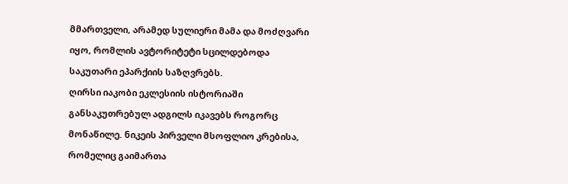მმართველი, არამედ სულიერი მამა და მოძღვარი იყო, რომლის ავტორიტეტი სცილდებოდა საკუთარი ეპარქიის საზღვრებს.
ღირსი იაკობი ეკლესიის ისტორიაში განსაკუთრებულ ადგილს იკავებს როგორც მონაწილე. ნიკეის პირველი მსოფლიო კრებისა, რომელიც გაიმართა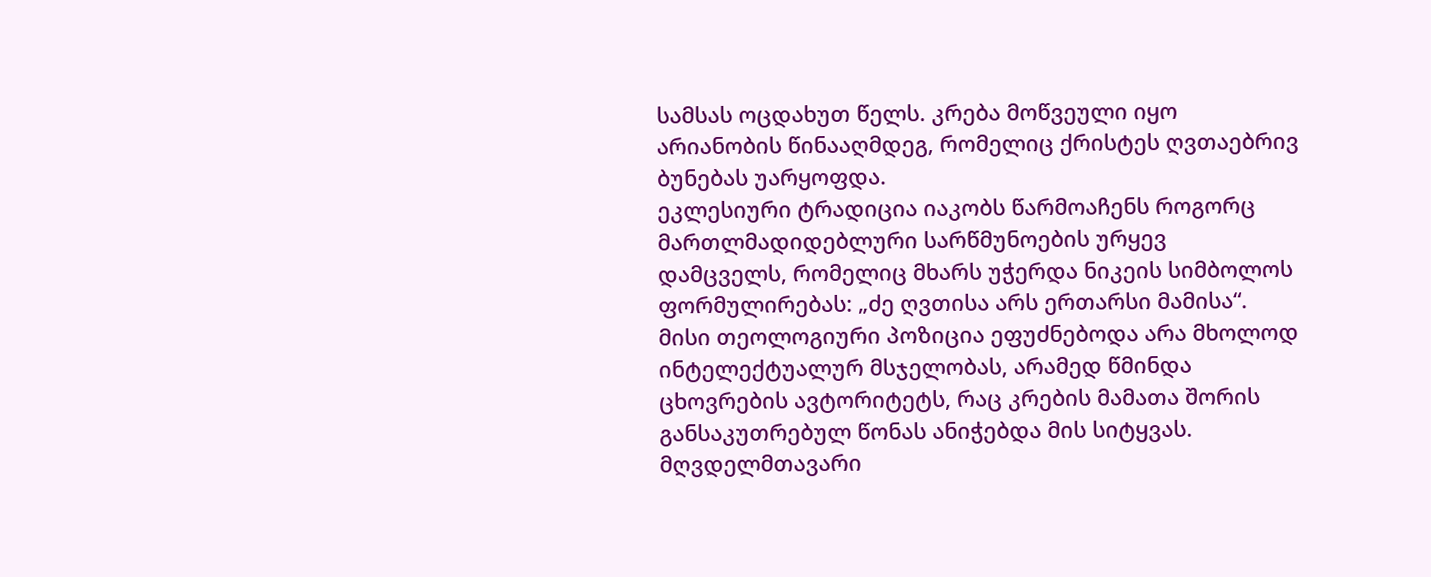სამსას ოცდახუთ წელს. კრება მოწვეული იყო არიანობის წინააღმდეგ, რომელიც ქრისტეს ღვთაებრივ ბუნებას უარყოფდა.
ეკლესიური ტრადიცია იაკობს წარმოაჩენს როგორც მართლმადიდებლური სარწმუნოების ურყევ დამცველს, რომელიც მხარს უჭერდა ნიკეის სიმბოლოს ფორმულირებას: „ძე ღვთისა არს ერთარსი მამისა“.
მისი თეოლოგიური პოზიცია ეფუძნებოდა არა მხოლოდ ინტელექტუალურ მსჯელობას, არამედ წმინდა ცხოვრების ავტორიტეტს, რაც კრების მამათა შორის განსაკუთრებულ წონას ანიჭებდა მის სიტყვას.
მღვდელმთავარი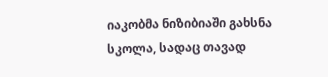იაკობმა ნიზიბიაში გახსნა სკოლა, სადაც თავად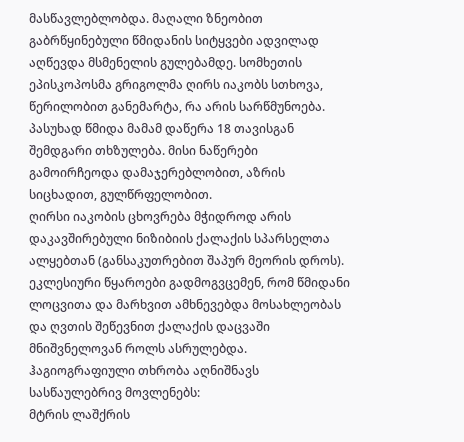მასწავლებლობდა. მაღალი ზნეობით გაბრწყინებული წმიდანის სიტყვები ადვილად აღწევდა მსმენელის გულებამდე. სომხეთის ეპისკოპოსმა გრიგოლმა ღირს იაკობს სთხოვა, წერილობით განემარტა, რა არის სარწმუნოება. პასუხად წმიდა მამამ დაწერა 18 თავისგან შემდგარი თხზულება. მისი ნაწერები გამოირჩეოდა დამაჯერებლობით, აზრის სიცხადით, გულწრფელობით.
ღირსი იაკობის ცხოვრება მჭიდროდ არის დაკავშირებული ნიზიბიის ქალაქის სპარსელთა ალყებთან (განსაკუთრებით შაპურ მეორის დროს). ეკლესიური წყაროები გადმოგვცემენ, რომ წმიდანი ლოცვითა და მარხვით ამხნევებდა მოსახლეობას და ღვთის შეწევნით ქალაქის დაცვაში მნიშვნელოვან როლს ასრულებდა.
ჰაგიოგრაფიული თხრობა აღნიშნავს სასწაულებრივ მოვლენებს:
მტრის ლაშქრის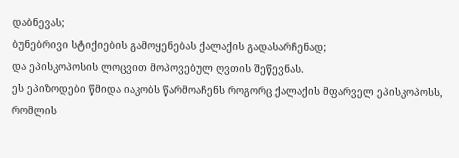დაბნევას;
ბუნებრივი სტიქიების გამოყენებას ქალაქის გადასარჩენად;
და ეპისკოპოსის ლოცვით მოპოვებულ ღვთის შეწევნას.
ეს ეპიზოდები წმიდა იაკობს წარმოაჩენს როგორც ქალაქის მფარველ ეპისკოპოსს, რომლის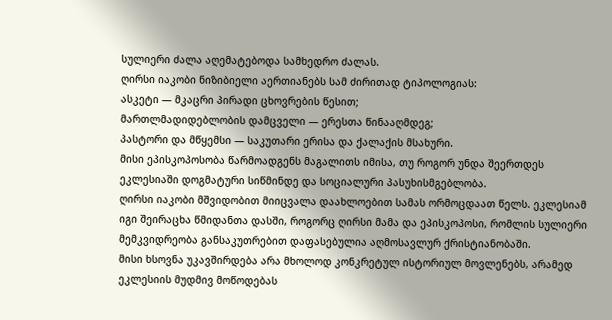სულიერი ძალა აღემატებოდა სამხედრო ძალას.
ღირსი იაკობი ნიზიბიელი აერთიანებს სამ ძირითად ტიპოლოგიას:
ასკეტი — მკაცრი პირადი ცხოვრების წესით;
მართლმადიდებლობის დამცველი — ერესთა წინააღმდეგ;
პასტორი და მწყემსი — საკუთარი ერისა და ქალაქის მსახური.
მისი ეპისკოპოსობა წარმოადგენს მაგალითს იმისა, თუ როგორ უნდა შეერთდეს ეკლესიაში დოგმატური სიწმინდე და სოციალური პასუხისმგებლობა.
ღირსი იაკობი მშვიდობით მიიცვალა დაახლოებით სამას ორმოცდაათ წელს. ეკლესიამ იგი შეირაცხა წმიდანთა დასში, როგორც ღირსი მამა და ეპისკოპოსი, რომლის სულიერი მემკვიდრეობა განსაკუთრებით დაფასებულია აღმოსავლურ ქრისტიანობაში.
მისი ხსოვნა უკავშირდება არა მხოლოდ კონკრეტულ ისტორიულ მოვლენებს, არამედ ეკლესიის მუდმივ მოწოდებას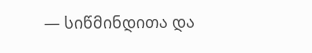— სიწმინდითა და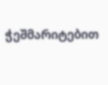ჭეშმარიტებით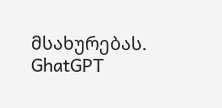მსახურებას.
GhatGPT